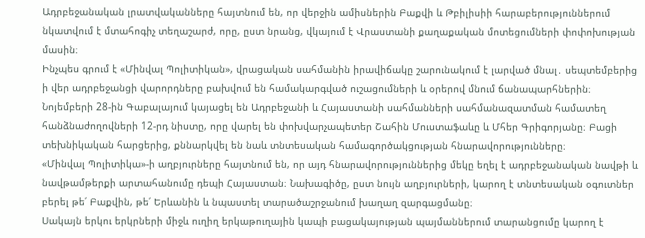Ադրբեջանական լրատվականները հայտնում են, որ վերջին ամիսներին Բաքվի և Թբիլիսիի հարաբերություններում նկատվում է մտահոգիչ տեղաշարժ, որը, ըստ նրանց, վկայում է Վրաստանի քաղաքական մոտեցումների փոփոխության մասին։
Ինչպես գրում է «Մինվալ Պոլիտիկան», վրացական սահմանին իրավիճակը շարունակում է լարված մնալ․ սեպտեմբերից ի վեր ադրբեջանցի վարորդները բախվում են համակարգված ուշացումների և օրերով մնում ճանապարհներին։
Նոյեմբերի 28-ին Գաբալայում կայացել են Ադրբեջանի և Հայաստանի սահմանների սահմանազատման համատեղ հանձնաժողովների 12-րդ նիստը, որը վարել են փոխվարչապետեր Շահին Մուստաֆաևը և Մհեր Գրիգորյանը։ Բացի տեխնիկական հարցերից, քննարկվել են նաև տնտեսական համագործակցության հնարավորությունները։
«Մինվալ Պոլիտիկա»-ի աղբյուրները հայտնում են, որ այդ հնարավորություններից մեկը եղել է ադրբեջանական նավթի և նավթամթերքի արտահանումը դեպի Հայաստան։ Նախագիծը, ըստ նույն աղբյուրների, կարող է տնտեսական օգուտներ բերել թե՛ Բաքվին, թե՛ Երևանին և նպաստել տարածաշրջանում խաղաղ զարգացմանը։
Սակայն երկու երկրների միջև ուղիղ երկաթուղային կապի բացակայության պայմաններում տարանցումը կարող է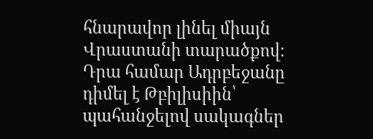հնարավոր լինել միայն Վրաստանի տարածքով։ Դրա համար Ադրբեջանը դիմել է Թբիլիսիին՝ պահանջելով սակագներ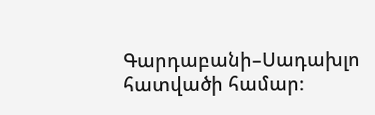Գարդաբանի–Սադախլո հատվածի համար։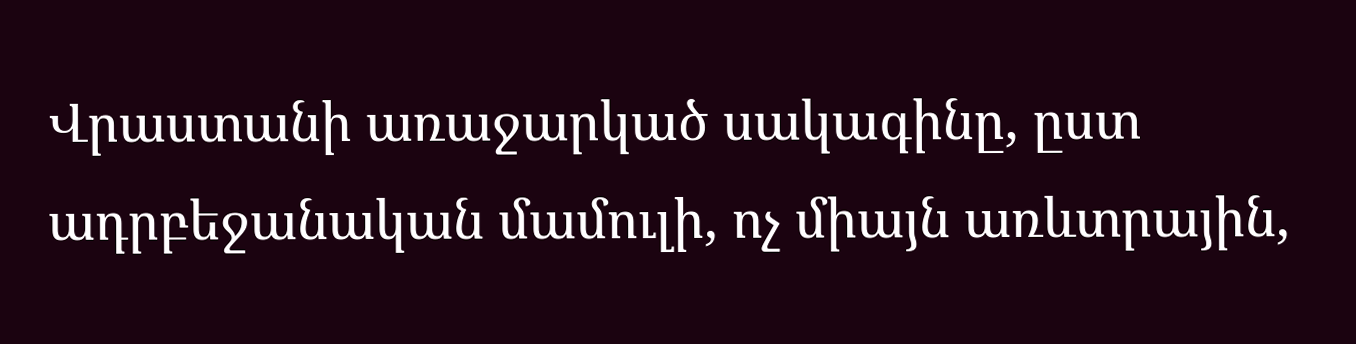Վրաստանի առաջարկած սակագինը, ըստ ադրբեջանական մամուլի, ոչ միայն առևտրային,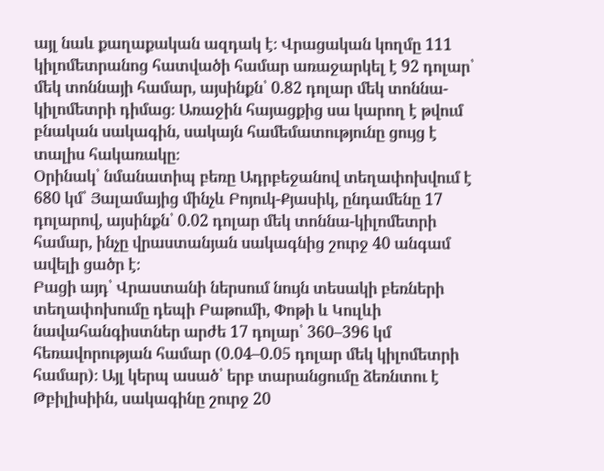այլ նաև քաղաքական ազդակ է։ Վրացական կողմը 111 կիլոմետրանոց հատվածի համար առաջարկել է 92 դոլար՝ մեկ տոննայի համար, այսինքն՝ 0.82 դոլար մեկ տոննա-կիլոմետրի դիմաց։ Առաջին հայացքից սա կարող է թվում բնական սակագին, սակայն համեմատությունը ցույց է տալիս հակառակը։
Օրինակ՝ նմանատիպ բեռը Ադրբեջանով տեղափոխվում է 680 կմ՝ Յալամայից մինչև Բոյուկ-Քյասիկ, ընդամենը 17 դոլարով, այսինքն՝ 0.02 դոլար մեկ տոննա-կիլոմետրի համար, ինչը վրաստանյան սակագնից շուրջ 40 անգամ ավելի ցածր է։
Բացի այդ՝ Վրաստանի ներսում նույն տեսակի բեռների տեղափոխումը դեպի Բաթումի, Փոթի և Կուլևի նավահանգիստներ արժե 17 դոլար՝ 360–396 կմ հեռավորության համար (0.04–0.05 դոլար մեկ կիլոմետրի համար)։ Այլ կերպ ասած՝ երբ տարանցումը ձեռնտու է Թբիլիսիին, սակագինը շուրջ 20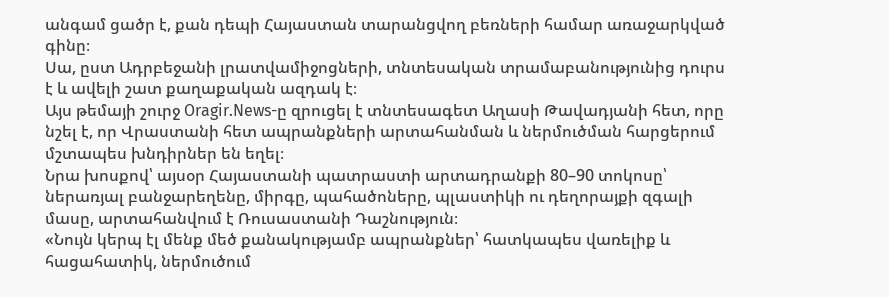անգամ ցածր է, քան դեպի Հայաստան տարանցվող բեռների համար առաջարկված գինը։
Սա, ըստ Ադրբեջանի լրատվամիջոցների, տնտեսական տրամաբանությունից դուրս է և ավելի շատ քաղաքական ազդակ է։
Այս թեմայի շուրջ Oragir.News-ը զրուցել է տնտեսագետ Աղասի Թավադյանի հետ, որը նշել է, որ Վրաստանի հետ ապրանքների արտահանման և ներմուծման հարցերում մշտապես խնդիրներ են եղել։
Նրա խոսքով՝ այսօր Հայաստանի պատրաստի արտադրանքի 80–90 տոկոսը՝ ներառյալ բանջարեղենը, միրգը, պահածոները, պլաստիկի ու դեղորայքի զգալի մասը, արտահանվում է Ռուսաստանի Դաշնություն։
«Նույն կերպ էլ մենք մեծ քանակությամբ ապրանքներ՝ հատկապես վառելիք և հացահատիկ, ներմուծում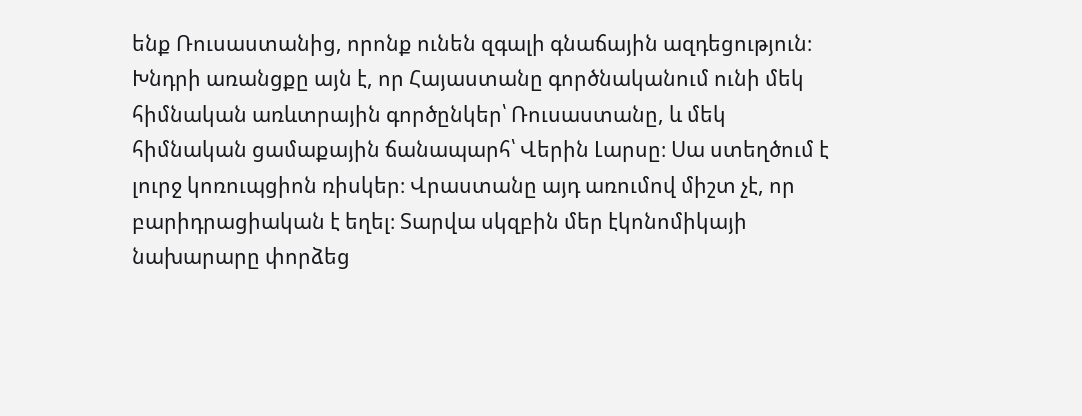ենք Ռուսաստանից, որոնք ունեն զգալի գնաճային ազդեցություն։ Խնդրի առանցքը այն է, որ Հայաստանը գործնականում ունի մեկ հիմնական առևտրային գործընկեր՝ Ռուսաստանը, և մեկ հիմնական ցամաքային ճանապարհ՝ Վերին Լարսը։ Սա ստեղծում է լուրջ կոռուպցիոն ռիսկեր։ Վրաստանը այդ առումով միշտ չէ, որ բարիդրացիական է եղել։ Տարվա սկզբին մեր էկոնոմիկայի նախարարը փորձեց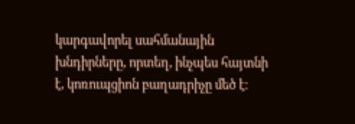կարգավորել սահմանային խնդիրները, որտեղ, ինչպես հայտնի է, կոռուպցիոն բաղադրիչը մեծ է։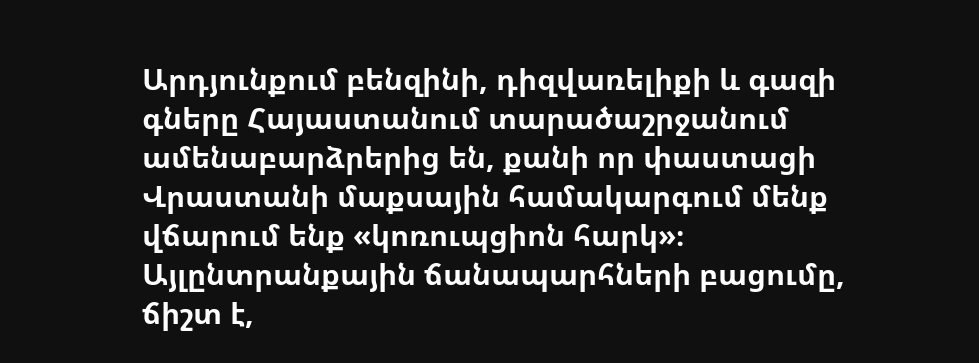Արդյունքում բենզինի, դիզվառելիքի և գազի գները Հայաստանում տարածաշրջանում ամենաբարձրերից են, քանի որ փաստացի Վրաստանի մաքսային համակարգում մենք վճարում ենք «կոռուպցիոն հարկ»։
Այլընտրանքային ճանապարհների բացումը, ճիշտ է,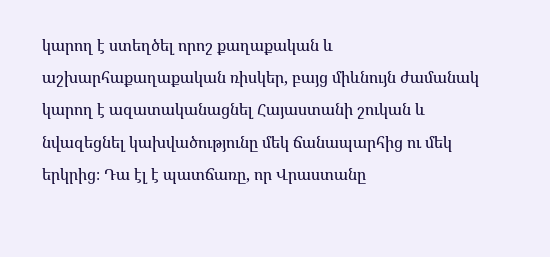կարող է ստեղծել որոշ քաղաքական և աշխարհաքաղաքական ռիսկեր, բայց միևնույն ժամանակ կարող է ազատականացնել Հայաստանի շուկան և նվազեցնել կախվածությունը մեկ ճանապարհից ու մեկ երկրից։ Դա էլ է պատճառը, որ Վրաստանը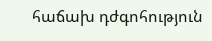հաճախ դժգոհություն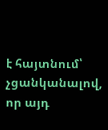է հայտնում՝ չցանկանալով, որ այդ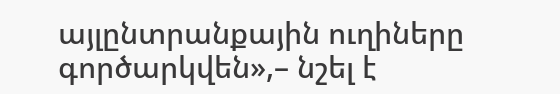այլընտրանքային ուղիները գործարկվեն»,– նշել է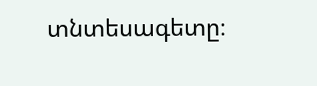տնտեսագետը։